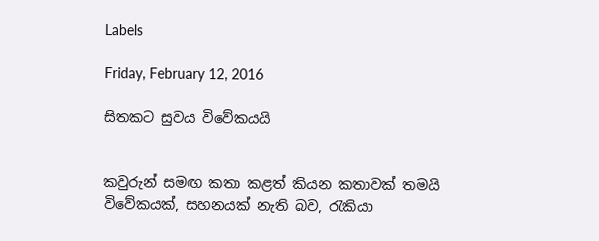Labels

Friday, February 12, 2016

සිතකට සුවය විවේකයයි


කවුරුන් සමඟ කතා කළත් කියන කතාවක් තමයි විවේකයක්, සහනයක් නැති බව, රැකියා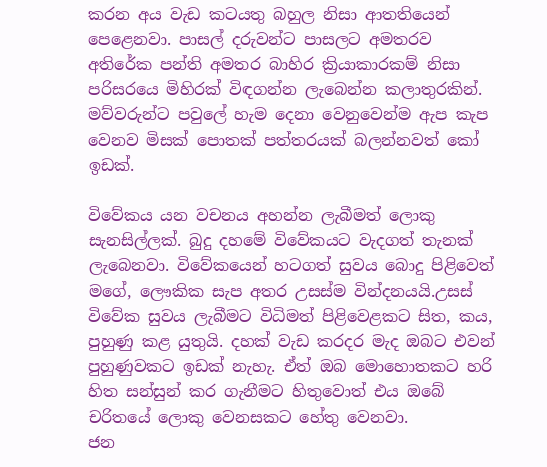කරන අය වැඩ කටයතු බහුල නිසා ආතතියෙන් පෙළෙනවා. පාසල් දරුවන්ට පාසලට අමතරව අතිරේක පන්ති අමතර බාහිර ක්‍රියාකාරකම් නිසා පරිසරයෙ මිහිරක් විඳගන්න ලැබෙන්න කලාතුරකින්. මව්වරුන්ට පවුලේ හැම දෙනා වෙනුවෙන්ම ඇප කැප වෙනව මිසක් පොතක් පත්තරයක් බලන්නවත් කෝ ඉඩක්.

විවේකය යන වචනය අහන්න ලැබීමත් ලොකු සැනසිල්ලක්. බුදු දහමේ විවේකයට වැදගත් තැනක් ලැබෙනවා. විවේකයෙන් හටගත් සුවය බොදු පිළිවෙත් මගේ, ලෞකික සැප අතර උසස්ම වින්දනයයි.උසස් විවේක සුවය ලැබීමට විධිමත් පිළිවෙළකට සිත, කය, පුහුණු කළ යුතුයි. දහක් වැඩ කරදර මැද ඔබට එවන් පුහුණුවකට ඉඩක් නැහැ. ඒත් ඔබ මොහොතකට හරි හිත සන්සුන් කර ගැනීමට හිතුවොත් එය ඔබේ චරිතයේ ලොකු වෙනසකට හේතු වෙනවා.
ජන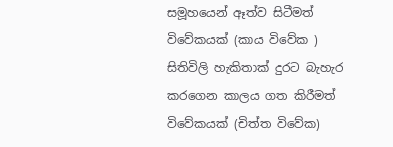සමූහයෙන් ඈත්ව සිටීමත් විවේකයක් (කාය විවේක ) සිතිවිලි හැකිතාක් දුරට බැහැර කරගෙන කාලය ගත කිරීමත් විවේකයක් (චිත්ත විවේක)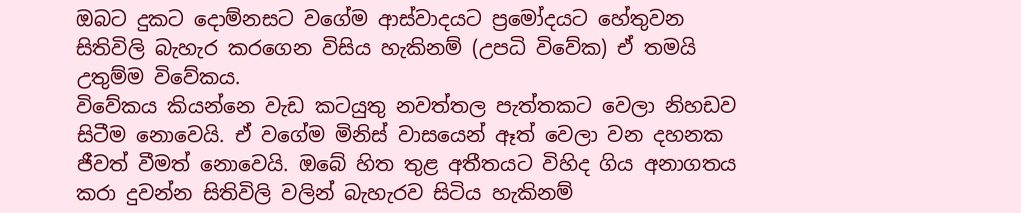ඔබට දුකට දොම්නසට වගේම ආස්වාදයට ප්‍රමෝදයට හේතුවන සිතිවිලි බැහැර කරගෙන විසිය හැකිනම් (උපධි විවේක) ඒ තමයි උතුම්ම විවේකය.
විවේකය කියන්නෙ වැඩ කටයුතු නවත්තල පැත්තකට වෙලා නිහඩව සිටීම නොවෙයි. ඒ වගේම මිනිස් වාසයෙන් ඈත් වෙලා වන දහනක ජීවත් වීමත් නොවෙයි. ඔබේ හිත තුළ අතීතයට විහිද ගිය අනාගතය කරා දුවන්න සිතිවිලි වලින් බැහැරව සිටිය හැකිනම්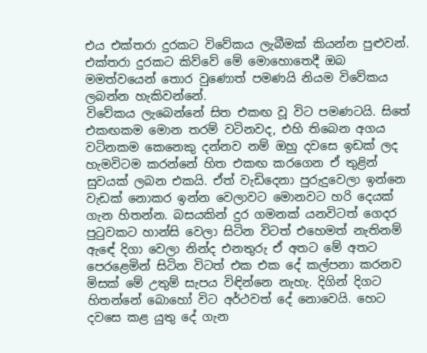එය එක්තරා දුරකට විවේකය ලැබීමක් කියන්න පුළුවන්. එක්තරා දුරකට කිව්වේ මේ මොහොතෙදී ඔබ මමත්වයෙන් තොර වුණොත් පමණයි නියම විවේකය ලබන්න හැකිවන්නේ.
විවේකය ලැබෙන්නේ සිත එකඟ වූ විට පමණටයි. සිතේ එකඟකම මොන තරම් වටිනවද, එහි තිබෙන අගය වටිනකම කෙනෙකු දන්නව නම් ඔහු දවසෙ ඉඩක් ලද හැමවිටම කරන්නේ හිත එකඟ කරගෙන ඒ තුළින් සුවයක් ලබන එකයි. ඒත් වැඩිදෙනා පුරුදුවෙලා ඉන්නෙ වැඩක් නොකර ඉන්න වෙලාවට මොනවට හරි දෙයක් ගැන හිතන්න. බසයකින් දුර ගමනක් යනවිටත් ගෙදර පුටුවකට හාන්සි වෙලා සිටින විටත් එහෙමත් නැතිනම් ඇඳේ දිගා වෙලා නින්ද එනතුරු ඒ අතට මේ අතට පෙරළෙමින් සිටින විටත් එක එක දේ කල්පනා කරනව මිසක් මේ උතුම් සැපය විඳින්නෙ නැහැ. දිගින් දිගට හිතන්නේ බොහෝ විට අර්ථවත් දේ නොවෙයි. හෙට දවසෙ කළ යුතු දේ ගැන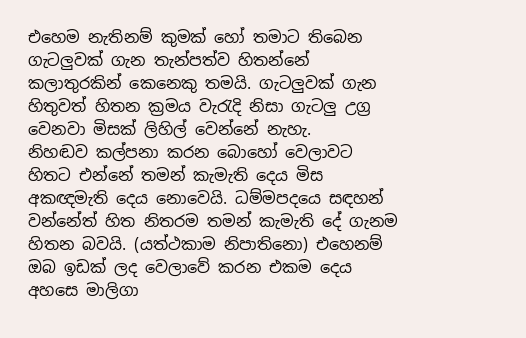එහෙම නැතිනම් කුමක් හෝ තමාට තිබෙන ගැටලුවක් ගැන තැන්පත්ව හිතන්නේ කලාතුරකින් කෙනෙකු තමයි. ගැටලුවක් ගැන හිතුවත් හිතන ක්‍රමය වැරැදි නිසා ගැටලු උග්‍ර වෙනවා මිසක් ලිහිල් වෙන්නේ නැහැ.
නිහඬව කල්පනා කරන බොහෝ වෙලාවට හිතට එන්නේ තමන් කැමැති දෙය මිස අකඥමැති දෙය නොවෙයි. ධම්මපදයෙ සඳහන් වන්නේත් හිත නිතරම තමන් කැමැති දේ ගැනම හිතන බවයි. (යත්ථකාම නිපාතිනො) එහෙනම් ඔබ ඉඩක් ලද වෙලාවේ කරන එකම දෙය අහසෙ මාලිගා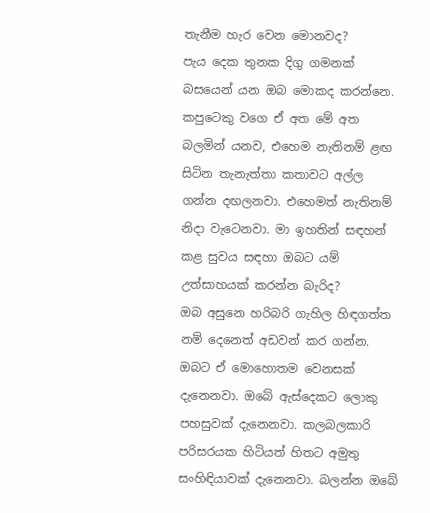තැනීම හැර වෙන මොනවද?
පැය දෙක තුනක දිගු ගමනක් බසයෙන් යන ඔබ මොකද කරන්නෙ. කපුටෙකු වගෙ ඒ අත මේ අත බලමින් යනව, එහෙම නැතිනම් ළඟ සිටින තැනැත්තා කතාවට අල්ල ගන්න දඟලනවා. එහෙමත් නැතිනම් නිදා වැටෙනවා. මා ඉහතින් සඳහන් කළ සුවය සඳහා ඔබට යම් උත්සාහයක් කරන්න බැරිද?
ඔබ අසුනෙ හරිබරි ගැහිල හිඳගත්ත නම් දෙනෙත් අඩවන් කර ගන්න. ඔබට ඒ මොහොතම වෙනසක් දැනෙනවා. ඔබේ ඇස්දෙකට ලොකු පහසුවක් දැනෙනවා. කලබලකාරි පරිසරයක හිටියත් හිතට අමුතු සංහිඳියාවක් දැනෙනවා. බලන්න ඔබේ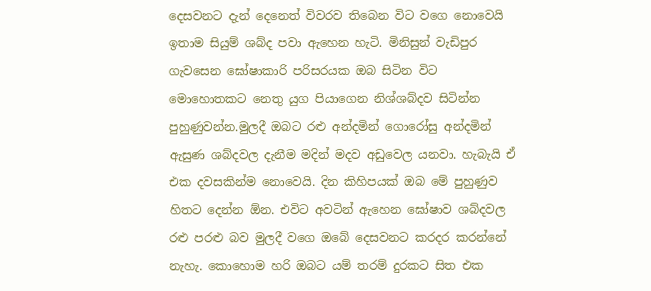දෙසවනට දැන් දෙනෙත් විවරව තිබෙන විට වගෙ නොවෙයි ඉතාම සියුම් ශබ්ද පවා ඇහෙන හැටි. මිනිසුන් වැඩිපුර ගැවසෙන ඝෝෂාකාරි පරිසරයක ඔබ සිටින විට මොහොතකට නෙතු යුග පියාගෙන නිශ්ශබ්දව සිටින්න පුහුණුවන්න.මුලදී ඔබට රළු අන්දමින් ගොරෝසු අන්දමින් ඇසුණ ශබ්දවල දැනීම මදින් මදව අඩුවෙල යනවා. හැබැයි ඒ එක දවසකින්ම නොවෙයි. දින කිහිපයක් ඔබ මේ පුහුණුව හිතට දෙන්න ඕන. එවිට අවටින් ඇහෙන ඝෝෂාව ශබ්දවල රළු පරළු බව මුලදී වගෙ ඔබේ දෙසවනට කරදර කරන්නේ නැහැ. කොහොම හරි ඔබට යම් තරම් දුරකට සිත එක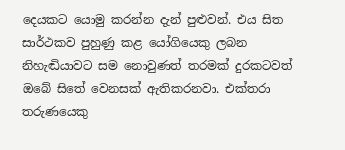දෙයකට යොමු කරන්න දැන් පුළුවන්. එය සිත සාර්ථකව පුහුණු කළ යෝගියෙකු ලබන නිහැඬියාවට සම නොවුණත් තරමක් දුරකටවත් ඔබේ සිතේ වෙනසක් ඇතිකරනවා. එක්තරා තරුණයෙකු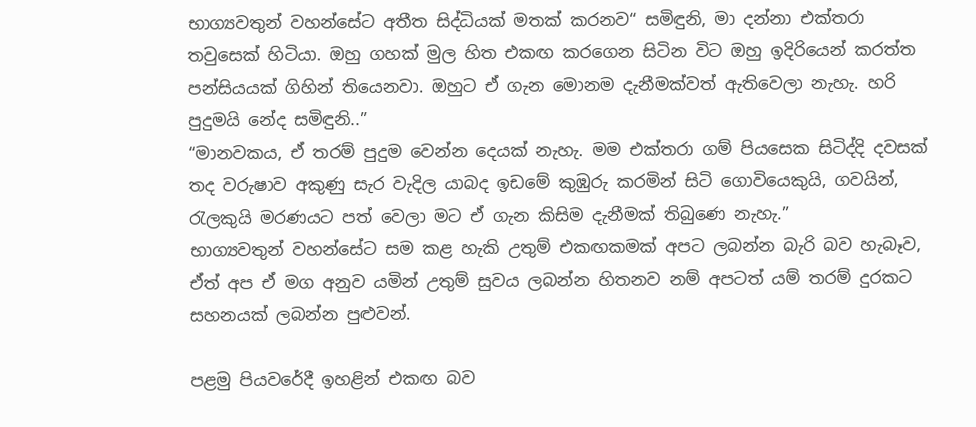භාග්‍යවතුන් වහන්සේට අතීත සිද්ධියක් මතක් කරනව“ සමිඳුනි, මා දන්නා එක්තරා තවුසෙක් හිටියා. ඔහු ගහක් මුල හිත එකඟ කරගෙන සිටින විට ඔහු ඉදිරියෙන් කරත්ත පන්සියයක් ගිහින් තියෙනවා. ඔහුට ඒ ගැන මොනම දැනීමක්වත් ඇතිවෙලා නැහැ. හරි පුදුමයි නේද සමිඳුනි..”
“මානවකය, ඒ තරම් පුදුම වෙන්න දෙයක් නැහැ. මම එක්තරා ගම් පියසෙක සිටිද්දි දවසක් තද වරුෂාව අකුණු සැර වැදිල යාබද ඉඩමේ කුඹුරු කරමින් සිටි ගොවියෙකුයි, ගවයින්, රැලකුයි මරණයට පත් වෙලා මට ඒ ගැන කිසිම දැනීමක් තිබුණෙ නැහැ.”
භාග්‍යවතුන් වහන්සේට සම කළ හැකි උතුම් එකඟකමක් අපට ලබන්න බැරි බව හැබෑව, ඒත් අප ඒ මග අනුව යමින් උතුම් සුවය ලබන්න හිතනව නම් අපටත් යම් තරම් දුරකට සහනයක් ලබන්න පුළුවන්.

පළමු පියවරේදී ඉහළින් එකඟ බව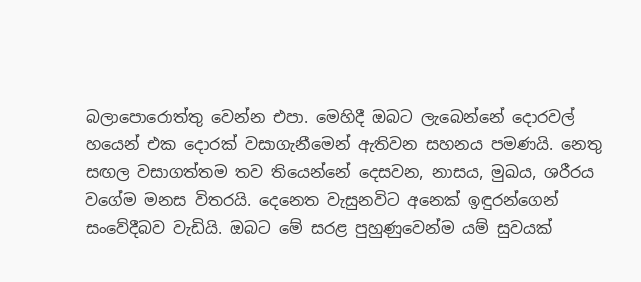බලාපොරොත්තු වෙන්න එපා. මෙහිදී ඔබට ලැබෙන්නේ දොරවල් හයෙන් එක දොරක් වසාගැනීමෙන් ඇතිවන සහනය පමණයි. නෙතු සඟල වසාගත්තම තව තියෙන්නේ දෙසවන, නාසය, මුඛය, ශරීරය වගේම මනස විතරයි. දෙනෙත වැසුනවිට අනෙක් ඉඳුරන්ගෙන් සංවේදීබව වැඩියි. ඔබට මේ සරළ පුහුණුවෙන්ම යම් සුවයක්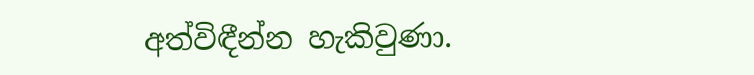අත්විඳීන්න හැකිවුණා.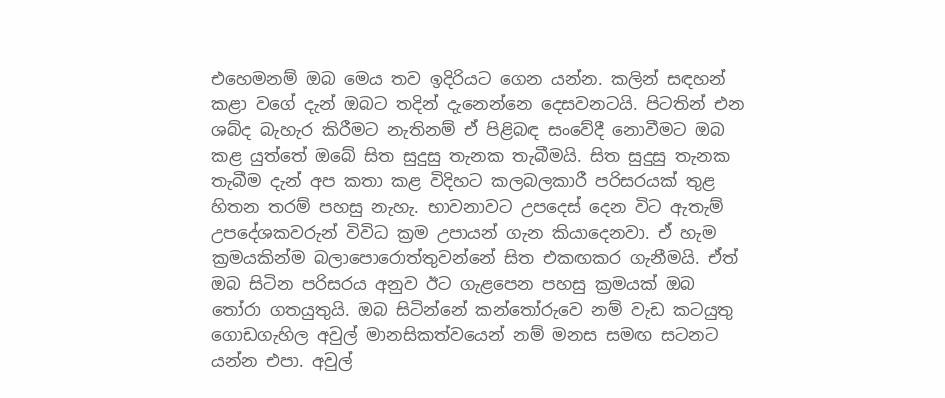එහෙමනම් ඔබ මෙය තව ඉදිරියට ගෙන යන්න. කලින් සඳහන් කළා වගේ දැන් ඔබට තදින් දැනෙන්නෙ දෙසවනටයි. පිටතින් එන ශබ්ද බැහැර කිරීමට නැතිනම් ඒ පිළිබඳ සංවේදී නොවීමට ඔබ කළ යුත්තේ ඔබේ සිත සුදුසු තැනක තැබීමයි. සිත සුදුසු තැනක තැබීම දැන් අප කතා කළ විදිහට කලබලකාරී පරිසරයක් තුළ හිතන තරම් පහසු නැහැ. භාවනාවට උපදෙස් දෙන විට ඇතැම් උපදේශකවරුන් විවිධ ක්‍රම උපායන් ගැන කියාදෙනවා. ඒ හැම ක්‍රමයකින්ම බලාපොරොත්තුවන්නේ සිත එකඟකර ගැනීමයි. ඒත් ඔබ සිටින පරිසරය අනුව ඊට ගැළපෙන පහසු ක්‍රමයක් ඔබ තෝරා ගතයුතුයි. ඔබ සිටින්නේ කන්තෝරුවෙ නම් වැඩ කටයුතු ගොඩගැහිල අවුල් මානසිකත්වයෙන් නම් මනස සමඟ සටනට යන්න එපා. අවුල්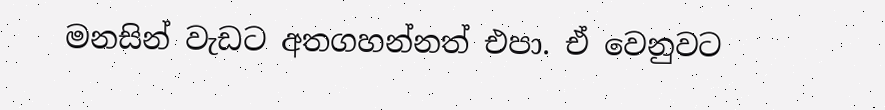මනසින් වැඩට අතගහන්නත් එපා. ඒ වෙනුවට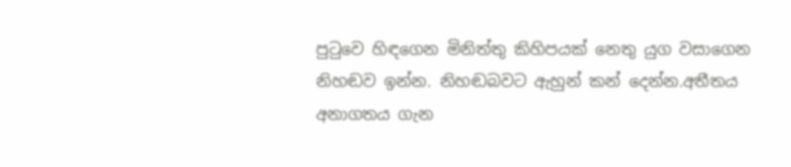පුටුවෙ හිඳගෙන මිනිත්තු කිහිපයක් නෙතු යුග වසාගෙන නිහඬව ඉන්න. නිහඬබවට ඇහුන් කන් දෙන්න.අතීතය අනාගතය ගැන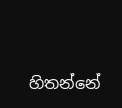හිතන්නේ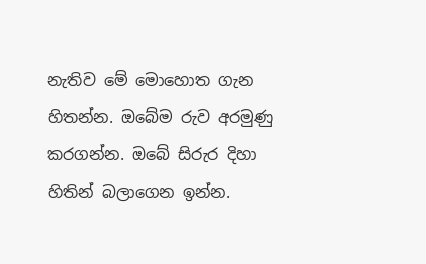නැතිව මේ මොහොත ගැන හිතන්න. ඔබේම රුව අරමුණු කරගන්න. ඔබේ සිරුර දිහා හිතින් බලාගෙන ඉන්න.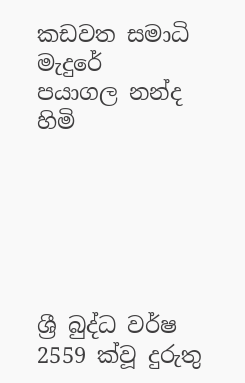කඩවත සමාධි මැදුරේ
පයාගල නන්ද හිමි






ශ්‍රී බුද්ධ වර්ෂ 2559 ක්වූ දුරුතු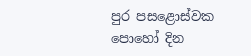පුර පසළොස්වක පොහෝ දින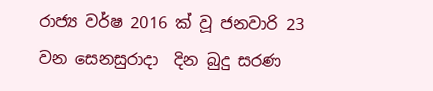රාජ්‍ය වර්ෂ 2016 ක් වූ ජනවාරි 23 වන සෙනසුරාදා  දින බුදු සරණ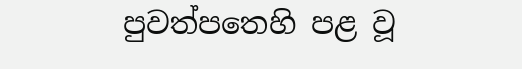පුවත්පතෙහි පළ වූ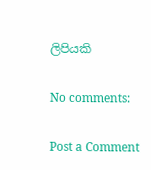ලිපියකි

No comments:

Post a Comment